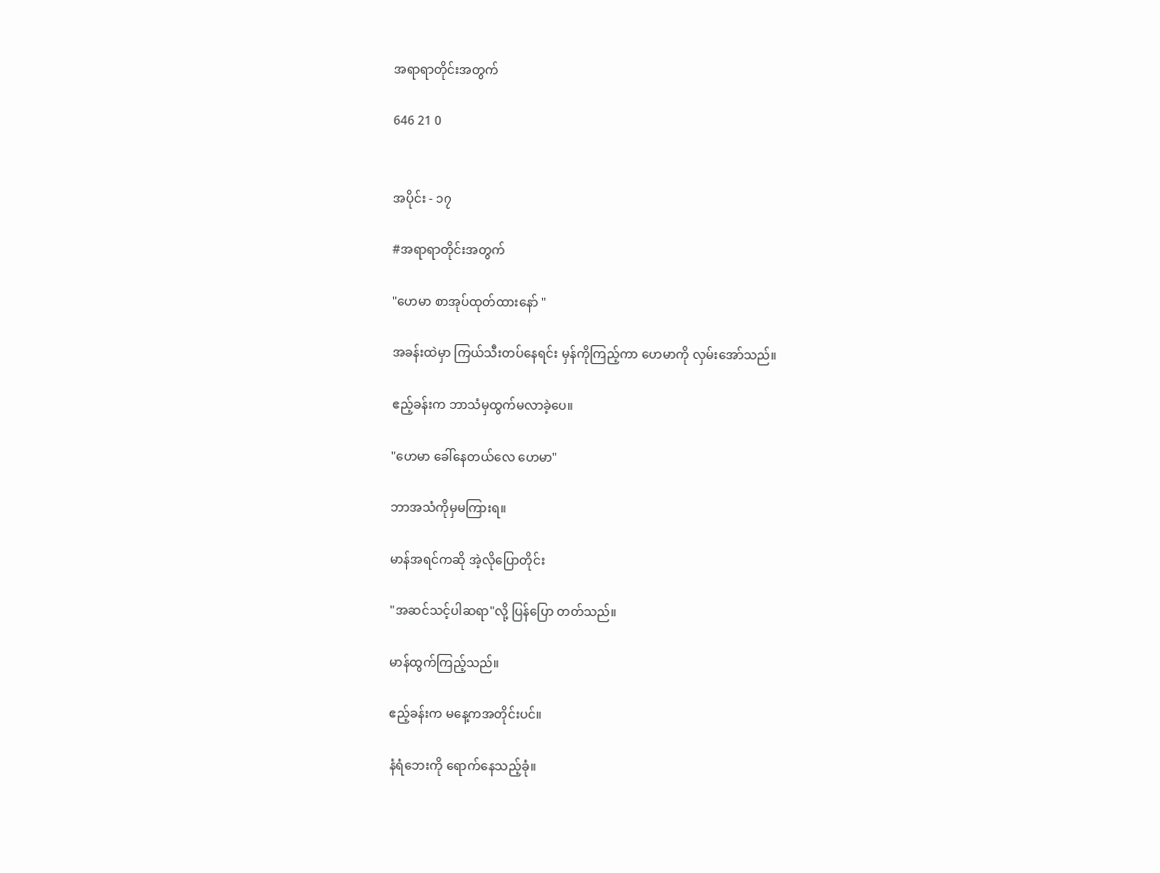အရာရာတိုင်းအတွက်

646 21 0


အပိုင်း - ၁၇

#အရာရာတိုင်းအတွက်

"ဟေမာ စာအုပ်ထုတ်ထားနော် "

အခန်းထဲမှာ ကြယ်သီးတပ်နေရင်း မှန်ကိုကြည့်ကာ ဟေမာကို လှမ်းအော်သည်။

ဧည့်ခန်းက ဘာသံမှထွက်မလာခဲ့ပေ။

"ဟေမာ ခေါ်နေတယ်လေ ဟေမာ"

ဘာအသံကိုမှမကြားရ။

မာန်အရင်ကဆို အဲ့လိုပြောတိုင်း

"အဆင်သင့်ပါဆရာ"လို့ ပြန်ပြော တတ်သည်။

မာန်ထွက်ကြည့်သည်။

ဧည့်ခန်းက မနေ့ကအတိုင်းပင်။

နံရံဘေးကို ရောက်နေသည့်ခုံ။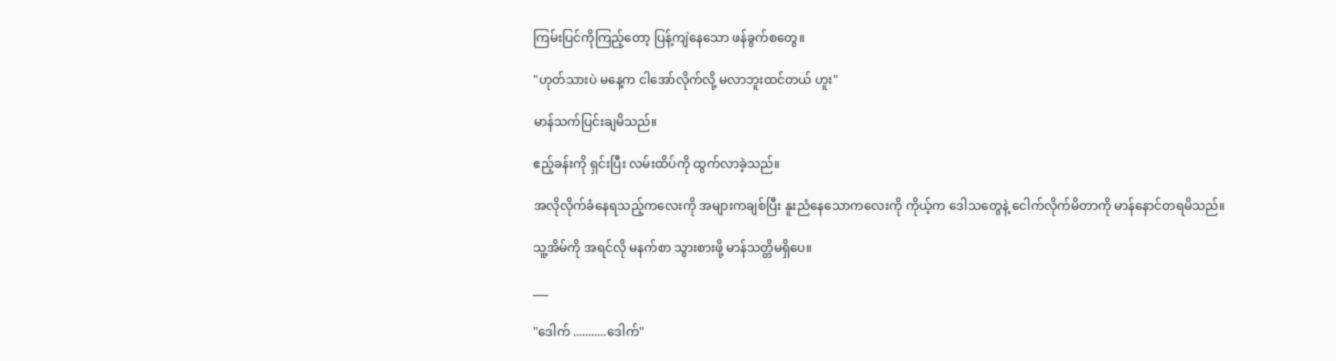ကြမ်းပြင်ကိုကြည့်တော့ ပြန့်ကျဲနေသော ဖန်ခွက်စတွေ။

"ဟုတ်သားပဲ မနေ့က ငါအော်လိုက်လို့ မလာဘူးထင်တယ် ဟူး"

မာန်သက်ပြင်းချမိသည်။

ဧည့်ခန်းကို ရှင်းပြီး လမ်းထိပ်ကို ထွက်လာခဲ့သည်။

အလိုလိုက်ခံနေရသည့်ကလေးကို အများကချစ်ပြီး နူးညံနေသောကလေးကို ကိုယ့်က ဒေါသတွေနဲ့ ငေါက်လိုက်မိတာကို မာန်နောင်တရမိသည်။

သူ့အိမ်ကို အရင်လို မနက်စာ သွားစားဖို့ မာန်သတ္တိမရှိပေ။

___

"ဒေါက် ...........ဒေါက်"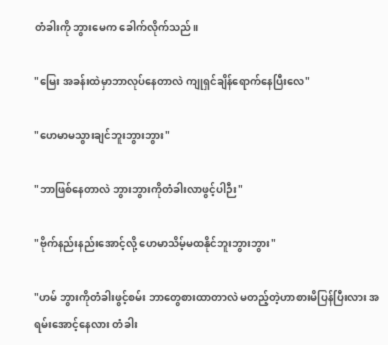တံခါးကို ဘွားမေက ‌ခေါက်လိုက်သည်။

"မြေး အခန်းထဲမှာဘာလုပ်နေတာလဲ ကျုရှင်ချိန်ရောက်နေပြီးလေ"

"ဟေမာမသွားချင်ဘူးဘွားဘွား"

"ဘာဖြစ်နေတာလဲ ဘွားဘွားကိုတံခါးလာဖွင့်ပါဉီး"

"ဗိုက်နည်းနည်းအောင့်လို့ ဟေမာသိမ့်မထနိုင်ဘူးဘွားဘွား"

"ဟမ် ဘွားကိုတံခါးဖွင့်စမ်း ဘာတွေစားထာတာလဲ မတည့်တဲ့ဟာစားမိပြန်ပြီးလား အရမ်းအောင့်နေလား တံခါး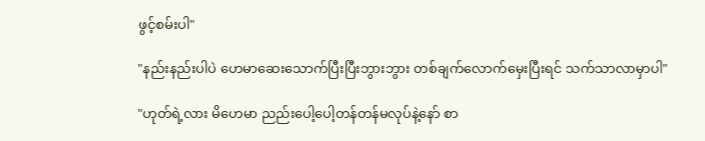ဖွင့်စမ်းပါ"

"နည်းနည်းပါပဲ ‌ဟေမာဆေးသောက်ပြီးပြီးဘွားဘွား ‌တစ်ချက်လောက်မှေးပြီးရင် သက်သာလာမှာပါ"

"ဟုတ်ရဲ့လား မိဟေမာ ညည်းပေါ့ပေါ့တန်တန်မလုပ်နဲ့နော် စာ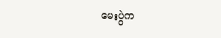မေးပွဲက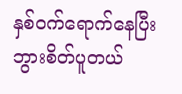နှစ်ဝက်ရောက်နေပြီး ဘွားစိတ်ပူတယ်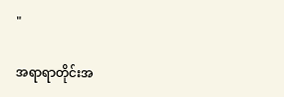"

အရာရာတိုင်းအ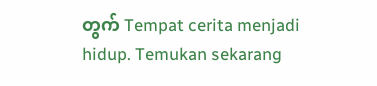တွက် Tempat cerita menjadi hidup. Temukan sekarang